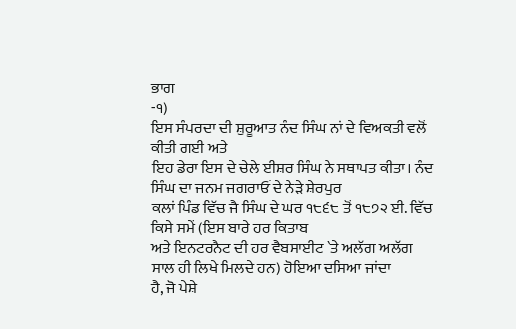ਭਾਗ
-੧)
ਇਸ ਸੰਪਰਦਾ ਦੀ ਸ਼ੁਰੂਆਤ ਨੰਦ ਸਿੰਘ ਨਾਂ ਦੇ ਵਿਅਕਤੀ ਵਲੋਂ ਕੀਤੀ ਗਈ ਅਤੇ
ਇਹ ਡੇਰਾ ਇਸ ਦੇ ਚੇਲੇ ਈਸ਼ਰ ਸਿੰਘ ਨੇ ਸਥਾਪਤ ਕੀਤਾ। ਨੰਦ ਸਿੰਘ ਦਾ ਜਨਮ ਜਗਰਾਓਂ ਦੇ ਨੇੜੇ ਸ਼ੇਰਪੁਰ
ਕਲਾਂ ਪਿੰਡ ਵਿੱਚ ਜੈ ਸਿੰਘ ਦੇ ਘਰ ੧੮੬੮ ਤੋਂ ੧੮੭੨ ਈ. ਵਿੱਚ ਕਿਸੇ ਸਮੇਂ (ਇਸ ਬਾਰੇ ਹਰ ਕਿਤਾਬ
ਅਤੇ ਇਨਟਰਨੈਟ ਦੀ ਹਰ ਵੈਬਸਾਈਟ `ਤੇ ਅਲੱਗ ਅਲੱਗ ਸਾਲ ਹੀ ਲਿਖੇ ਮਿਲਦੇ ਹਨ) ਹੋਇਆ ਦਸਿਆ ਜਾਂਦਾ
ਹੈ, ਜੋ ਪੇਸ਼ੇ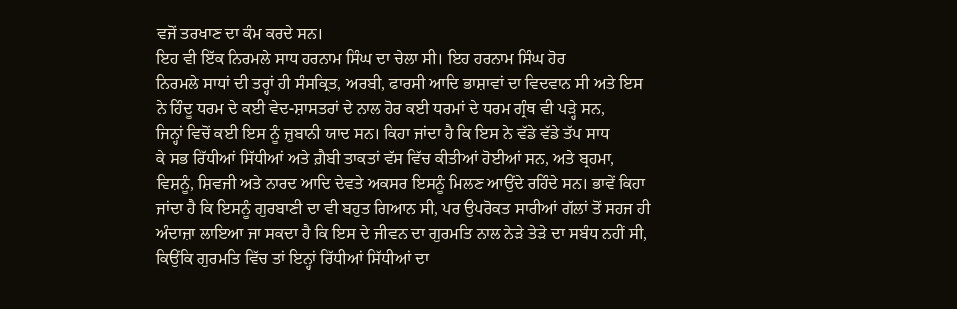ਵਜੋਂ ਤਰਖਾਣ ਦਾ ਕੰਮ ਕਰਦੇ ਸਨ।
ਇਹ ਵੀ ਇੱਕ ਨਿਰਮਲੇ ਸਾਧ ਹਰਨਾਮ ਸਿੰਘ ਦਾ ਚੇਲਾ ਸੀ। ਇਹ ਹਰਨਾਮ ਸਿੰਘ ਹੋਰ
ਨਿਰਮਲੇ ਸਾਧਾਂ ਦੀ ਤਰ੍ਹਾਂ ਹੀ ਸੰਸਕ੍ਰਿਤ, ਅਰਬੀ, ਫਾਰਸੀ ਆਦਿ ਭਾਸ਼ਾਵਾਂ ਦਾ ਵਿਦਵਾਨ ਸੀ ਅਤੇ ਇਸ
ਨੇ ਹਿੰਦੂ ਧਰਮ ਦੇ ਕਈ ਵੇਦ-ਸ਼ਾਸਤਰਾਂ ਦੇ ਨਾਲ ਹੋਰ ਕਈ ਧਰਮਾਂ ਦੇ ਧਰਮ ਗ੍ਰੰਥ ਵੀ ਪੜ੍ਹੇ ਸਨ,
ਜਿਨ੍ਹਾਂ ਵਿਚੋਂ ਕਈ ਇਸ ਨੂੰ ਜ਼ੁਬਾਨੀ ਯਾਦ ਸਨ। ਕਿਹਾ ਜਾਂਦਾ ਹੈ ਕਿ ਇਸ ਨੇ ਵੱਡੇ ਵੱਡੇ ਤੱਪ ਸਾਧ
ਕੇ ਸਭ ਰਿੱਧੀਆਂ ਸਿੱਧੀਆਂ ਅਤੇ ਗ਼ੈਬੀ ਤਾਕਤਾਂ ਵੱਸ ਵਿੱਚ ਕੀਤੀਆਂ ਹੋਈਆਂ ਸਨ, ਅਤੇ ਬ੍ਰਹਮਾ,
ਵਿਸ਼ਨੂੰ, ਸ਼ਿਵਜੀ ਅਤੇ ਨਾਰਦ ਆਦਿ ਦੇਵਤੇ ਅਕਸਰ ਇਸਨੂੰ ਮਿਲਣ ਆਉਂਦੇ ਰਹਿੰਦੇ ਸਨ। ਭਾਵੇਂ ਕਿਹਾ
ਜਾਂਦਾ ਹੈ ਕਿ ਇਸਨੂੰ ਗੁਰਬਾਣੀ ਦਾ ਵੀ ਬਹੁਤ ਗਿਆਨ ਸੀ, ਪਰ ਉਪਰੋਕਤ ਸਾਰੀਆਂ ਗੱਲਾਂ ਤੋਂ ਸਹਜ ਹੀ
ਅੰਦਾਜ਼ਾ ਲਾਇਆ ਜਾ ਸਕਦਾ ਹੈ ਕਿ ਇਸ ਦੇ ਜੀਵਨ ਦਾ ਗੁਰਮਤਿ ਨਾਲ ਨੇੜੇ ਤੇੜੇ ਦਾ ਸਬੰਧ ਨਹੀਂ ਸੀ,
ਕਿਉਂਕਿ ਗੁਰਮਤਿ ਵਿੱਚ ਤਾਂ ਇਨ੍ਹਾਂ ਰਿੱਧੀਆਂ ਸਿੱਧੀਆਂ ਦਾ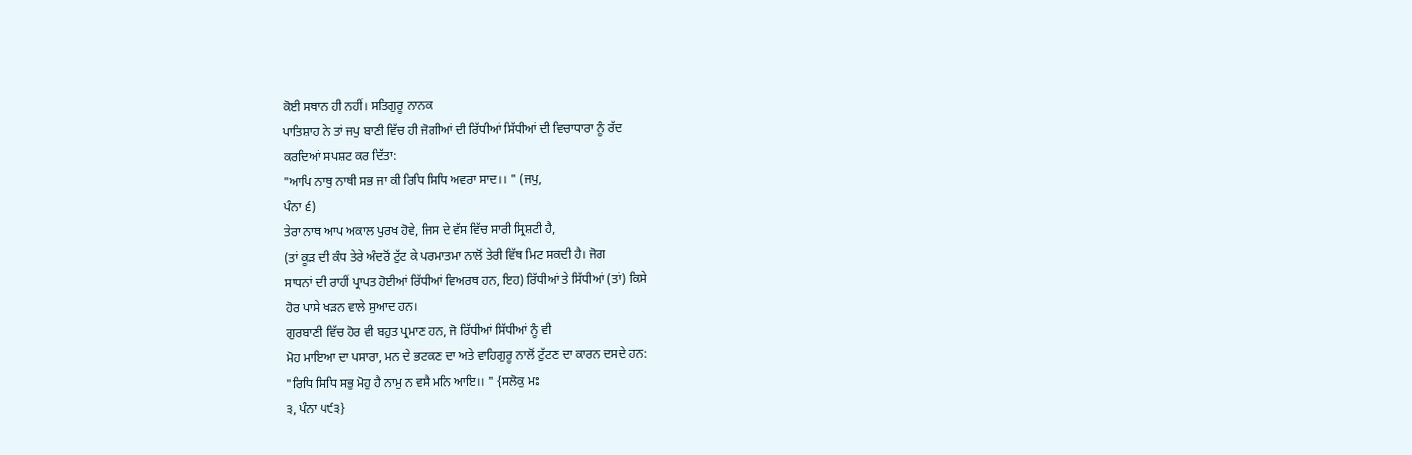ਕੋਈ ਸਥਾਨ ਹੀ ਨਹੀਂ। ਸਤਿਗੁਰੂ ਨਾਨਕ
ਪਾਤਿਸ਼ਾਹ ਨੇ ਤਾਂ ਜਪੁ ਬਾਣੀ ਵਿੱਚ ਹੀ ਜੋਗੀਆਂ ਦੀ ਰਿੱਧੀਆਂ ਸਿੱਧੀਆਂ ਦੀ ਵਿਚਾਧਾਰਾ ਨੂੰ ਰੱਦ
ਕਰਦਿਆਂ ਸਪਸ਼ਟ ਕਰ ਦਿੱਤਾ:
"ਆਪਿ ਨਾਥੁ ਨਾਥੀ ਸਭ ਜਾ ਕੀ ਰਿਧਿ ਸਿਧਿ ਅਵਰਾ ਸਾਦ।। " (ਜਪੁ,
ਪੰਨਾ ੬)
ਤੇਰਾ ਨਾਥ ਆਪ ਅਕਾਲ ਪੁਰਖ ਹੋਵੇ, ਜਿਸ ਦੇ ਵੱਸ ਵਿੱਚ ਸਾਰੀ ਸ੍ਰਿਸ਼ਟੀ ਹੈ,
(ਤਾਂ ਕੂੜ ਦੀ ਕੰਧ ਤੇਰੇ ਅੰਦਰੋਂ ਟੁੱਟ ਕੇ ਪਰਮਾਤਮਾ ਨਾਲੋਂ ਤੇਰੀ ਵਿੱਥ ਮਿਟ ਸਕਦੀ ਹੈ। ਜੋਗ
ਸਾਧਨਾਂ ਦੀ ਰਾਹੀਂ ਪ੍ਰਾਪਤ ਹੋਈਆਂ ਰਿੱਧੀਆਂ ਵਿਅਰਥ ਹਨ, ਇਹ) ਰਿੱਧੀਆਂ ਤੇ ਸਿੱਧੀਆਂ (ਤਾਂ) ਕਿਸੇ
ਹੋਰ ਪਾਸੇ ਖੜਨ ਵਾਲੇ ਸੁਆਦ ਹਨ।
ਗੁਰਬਾਣੀ ਵਿੱਚ ਹੋਰ ਵੀ ਬਹੁਤ ਪ੍ਰਮਾਣ ਹਨ, ਜੋ ਰਿੱਧੀਆਂ ਸਿੱਧੀਆਂ ਨੂੰ ਵੀ
ਮੋਹ ਮਾਇਆ ਦਾ ਪਸਾਰਾ, ਮਨ ਦੇ ਭਟਕਣ ਦਾ ਅਤੇ ਵਾਹਿਗੁਰੂ ਨਾਲੋਂ ਟੁੱਟਣ ਦਾ ਕਾਰਨ ਦਸਦੇ ਹਨ:
"ਰਿਧਿ ਸਿਧਿ ਸਭੁ ਮੋਹੁ ਹੈ ਨਾਮੁ ਨ ਵਸੈ ਮਨਿ ਆਇ।। " {ਸਲੋਕੁ ਮਃ
੩, ਪੰਨਾ ੫੯੩}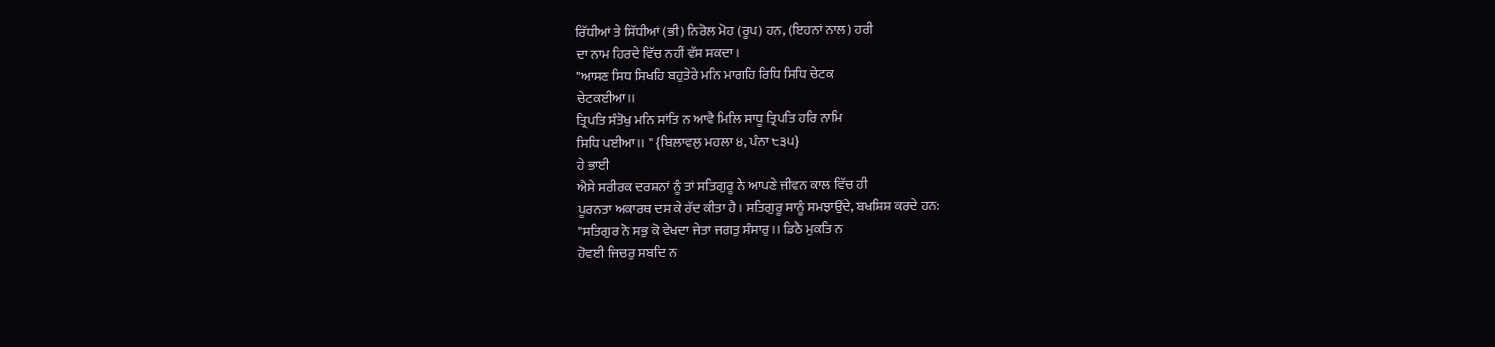ਰਿੱਧੀਆਂ ਤੇ ਸਿੱਧੀਆਂ (ਭੀ) ਨਿਰੋਲ ਮੋਹ (ਰੂਪ) ਹਨ, (ਇਹਨਾਂ ਨਾਲ) ਹਰੀ
ਦਾ ਨਾਮ ਹਿਰਦੇ ਵਿੱਚ ਨਹੀਂ ਵੱਸ ਸਕਦਾ।
"ਆਸਣ ਸਿਧ ਸਿਖਹਿ ਬਹੁਤੇਰੇ ਮਨਿ ਮਾਗਹਿ ਰਿਧਿ ਸਿਧਿ ਚੇਟਕ
ਚੇਟਕਈਆ।।
ਤ੍ਰਿਪਤਿ ਸੰਤੋਖੁ ਮਨਿ ਸਾਂਤਿ ਨ ਆਵੈ ਮਿਲਿ ਸਾਧੂ ਤ੍ਰਿਪਤਿ ਹਰਿ ਨਾਮਿ
ਸਿਧਿ ਪਈਆ।। " {ਬਿਲਾਵਲੁ ਮਹਲਾ ੪, ਪੰਨਾ ੮੩੫}
ਹੇ ਭਾਈ
ਐਸੇ ਸਰੀਰਕ ਦਰਸ਼ਨਾਂ ਨੂੰ ਤਾਂ ਸਤਿਗੁਰੂ ਨੇ ਆਪਣੇ ਜੀਵਨ ਕਾਲ ਵਿੱਚ ਹੀ
ਪੂਰਨਤਾ ਅਕਾਰਥ ਦਸ ਕੇ ਰੱਦ ਕੀਤਾ ਹੈ। ਸਤਿਗੁਰੂ ਸਾਨੂੰ ਸਮਝਾਉਂਦੇ, ਬਖਸ਼ਿਸ਼ ਕਰਦੇ ਹਨ:
"ਸਤਿਗੁਰ ਨੋ ਸਭੁ ਕੋ ਵੇਖਦਾ ਜੇਤਾ ਜਗਤੁ ਸੰਸਾਰੁ।। ਡਿਠੈ ਮੁਕਤਿ ਨ
ਹੋਵਈ ਜਿਚਰੁ ਸਬਦਿ ਨ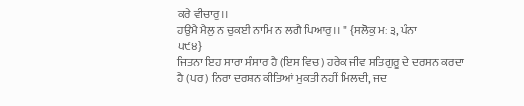ਕਰੇ ਵੀਚਾਰੁ।।
ਹਉਮੈ ਮੈਲੁ ਨ ਚੁਕਈ ਨਾਮਿ ਨ ਲਗੈ ਪਿਆਰੁ।। " {ਸਲੋਕੁ ਮਃ ੩, ਪੰਨਾ
੫੯੪}
ਜਿਤਨਾ ਇਹ ਸਾਰਾ ਸੰਸਾਰ ਹੈ (ਇਸ ਵਿਚ) ਹਰੇਕ ਜੀਵ ਸਤਿਗੁਰੂ ਦੇ ਦਰਸਨ ਕਰਦਾ
ਹੈ (ਪਰ) ਨਿਰਾ ਦਰਸ਼ਨ ਕੀਤਿਆਂ ਮੁਕਤੀ ਨਹੀਂ ਮਿਲਦੀ, ਜਦ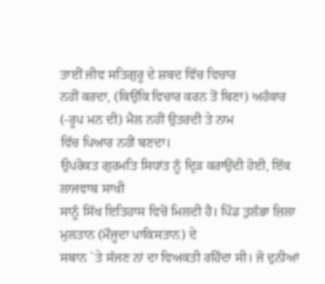ਤਾਈਂ ਜੀਵ ਸਤਿਗੁਰੂ ਦੇ ਸ਼ਬਦ ਵਿੱਚ ਵਿਚਾਰ
ਨਹੀਂ ਕਰਦਾ, (ਕਿਉਂਕਿ ਵਿਚਾਰ ਕਰਨ ਤੋਂ ਬਿਣਾ) ਅਹੰਕਾਰ (-ਰੂਪ ਮਨ ਦੀ) ਮੈਲ ਨਹੀਂ ਉਤਰਦੀ ਤੇ ਨਾਮ
ਵਿੱਚ ਪਿਆਰ ਨਹੀਂ ਬਣਦਾ।
ਉਪਰੋਕਤ ਗੁਰਮਤਿ ਸਿਧਾਂਤ ਨੂੰ ਦ੍ਰਿੜ ਕਰਾਉਂਦੀ ਹੋਈ, ਇੱਕ ਲਾਜਵਾਬ ਸਾਖੀ
ਸਾਨੂੰ ਸਿੱਖ ਇਤਿਹਾਸ ਵਿਚੋਂ ਮਿਲਦੀ ਹੈ। ਪਿੰਡ ਤੁਲੰਭਾ ਜ਼ਿਲਾ ਮੁਲਤਾਨ (ਮੌਜੂਦਾ ਪਾਕਿਸਤਾਨ) ਦੇ
ਸਥਾਨ `ਤੇ ਸੱਜਣ ਨਾਂ ਦਾ ਵਿਅਕਤੀ ਰਹਿੰਦਾ ਸੀ। ਜੋ ਦੁਨੀਆਂ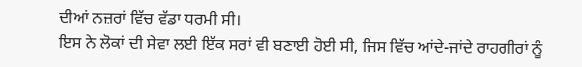ਦੀਆਂ ਨਜ਼ਰਾਂ ਵਿੱਚ ਵੱਡਾ ਧਰਮੀ ਸੀ।
ਇਸ ਨੇ ਲੋਕਾਂ ਦੀ ਸੇਵਾ ਲਈ ਇੱਕ ਸਰਾਂ ਵੀ ਬਣਾਈ ਹੋਈ ਸੀ, ਜਿਸ ਵਿੱਚ ਆਂਦੇ-ਜਾਂਦੇ ਰਾਹਗੀਰਾਂ ਨੂੰ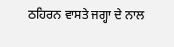ਠਹਿਰਨ ਵਾਸਤੇ ਜਗ੍ਹਾ ਦੇ ਨਾਲ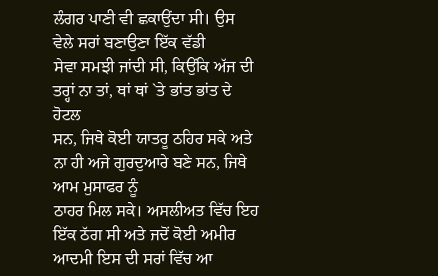ਲੰਗਰ ਪਾਣੀ ਵੀ ਛਕਾਉਂਦਾ ਸੀ। ਉਸ ਵੇਲੇ ਸਰਾਂ ਬਣਾਉਣਾ ਇੱਕ ਵੱਡੀ
ਸੇਵਾ ਸਮਝੀ ਜਾਂਦੀ ਸੀ, ਕਿਉਂਕਿ ਅੱਜ ਦੀ ਤਰ੍ਹਾਂ ਨਾ ਤਾਂ, ਥਾਂ ਥਾਂ `ਤੇ ਭਾਂਤ ਭਾਂਤ ਦੇ ਹੋਟਲ
ਸਨ, ਜਿਥੇ ਕੋਈ ਯਾਤਰੂ ਠਹਿਰ ਸਕੇ ਅਤੇ ਨਾ ਹੀ ਅਜੇ ਗੁਰਦੁਆਰੇ ਬਣੇ ਸਨ, ਜਿਥੇ ਆਮ ਮੁਸਾਫਰ ਨੂੰ
ਠਾਹਰ ਮਿਲ ਸਕੇ। ਅਸਲੀਅਤ ਵਿੱਚ ਇਹ ਇੱਕ ਠੱਗ ਸੀ ਅਤੇ ਜਦੋਂ ਕੋਈ ਅਮੀਰ ਆਦਮੀ ਇਸ ਦੀ ਸਰਾਂ ਵਿੱਚ ਆ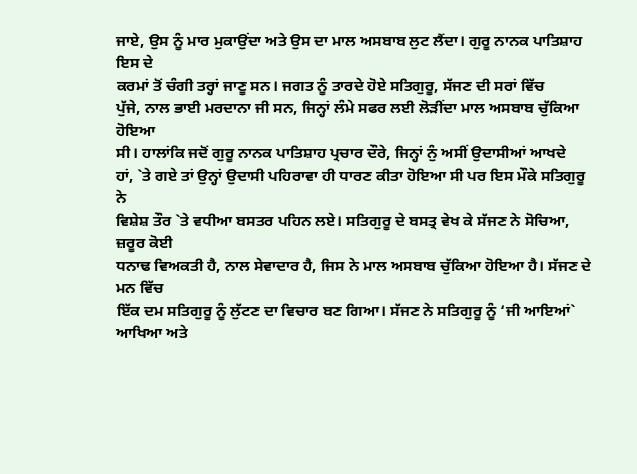ਜਾਏ, ਉਸ ਨੂੰ ਮਾਰ ਮੁਕਾਉਂਦਾ ਅਤੇ ਉਸ ਦਾ ਮਾਲ ਅਸਬਾਬ ਲੁਟ ਲੈਂਦਾ। ਗੁਰੂ ਨਾਨਕ ਪਾਤਿਸ਼ਾਹ ਇਸ ਦੇ
ਕਰਮਾਂ ਤੋਂ ਚੰਗੀ ਤਰ੍ਹਾਂ ਜਾਣੂ ਸਨ। ਜਗਤ ਨੂੰ ਤਾਰਦੇ ਹੋਏ ਸਤਿਗੁਰੂ, ਸੱਜਣ ਦੀ ਸਰਾਂ ਵਿੱਚ
ਪੁੱਜੇ, ਨਾਲ ਭਾਈ ਮਰਦਾਨਾ ਜੀ ਸਨ, ਜਿਨ੍ਹਾਂ ਲੰਮੇ ਸਫਰ ਲਈ ਲੋੜੀਂਦਾ ਮਾਲ ਅਸਬਾਬ ਚੁੱਕਿਆ ਹੋਇਆ
ਸੀ। ਹਾਲਾਂਕਿ ਜਦੋਂ ਗੁਰੂ ਨਾਨਕ ਪਾਤਿਸ਼ਾਹ ਪ੍ਰਚਾਰ ਦੌਰੇ, ਜਿਨ੍ਹਾਂ ਨੁੰ ਅਸੀਂ ਉਦਾਸੀਆਂ ਆਖਦੇ
ਹਾਂ, `ਤੇ ਗਏ ਤਾਂ ਉਨ੍ਹਾਂ ਉਦਾਸੀ ਪਹਿਰਾਵਾ ਹੀ ਧਾਰਣ ਕੀਤਾ ਹੋਇਆ ਸੀ ਪਰ ਇਸ ਮੌਕੇ ਸਤਿਗੁਰੂ ਨੇ
ਵਿਸ਼ੇਸ਼ ਤੌਰ `ਤੇ ਵਧੀਆ ਬਸਤਰ ਪਹਿਨ ਲਏ। ਸਤਿਗੁਰੂ ਦੇ ਬਸਤ੍ਰ ਵੇਖ ਕੇ ਸੱਜਣ ਨੇ ਸੋਚਿਆ, ਜ਼ਰੂਰ ਕੋਈ
ਧਨਾਢ ਵਿਅਕਤੀ ਹੈ, ਨਾਲ ਸੇਵਾਦਾਰ ਹੈ, ਜਿਸ ਨੇ ਮਾਲ ਅਸਬਾਬ ਚੁੱਕਿਆ ਹੋਇਆ ਹੈ। ਸੱਜਣ ਦੇ ਮਨ ਵਿੱਚ
ਇੱਕ ਦਮ ਸਤਿਗੁਰੂ ਨੂੰ ਲੁੱਟਣ ਦਾ ਵਿਚਾਰ ਬਣ ਗਿਆ। ਸੱਜਣ ਨੇ ਸਤਿਗੁਰੂ ਨੂੰ ‘ਜੀ ਆਇਆਂ` ਆਖਿਆ ਅਤੇ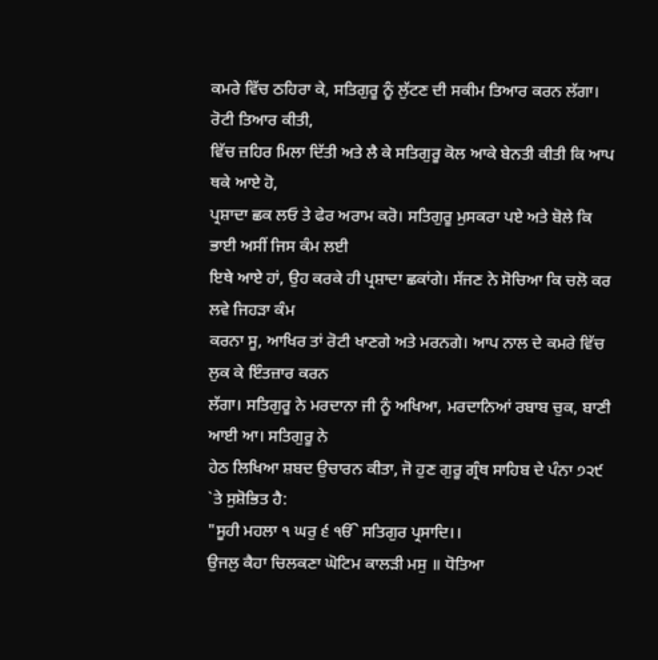ਕਮਰੇ ਵਿੱਚ ਠਹਿਰਾ ਕੇ, ਸਤਿਗੁਰੂ ਨੂੰ ਲੁੱਟਣ ਦੀ ਸਕੀਮ ਤਿਆਰ ਕਰਨ ਲੱਗਾ। ਰੋਟੀ ਤਿਆਰ ਕੀਤੀ,
ਵਿੱਚ ਜ਼ਹਿਰ ਮਿਲਾ ਦਿੱਤੀ ਅਤੇ ਲੈ ਕੇ ਸਤਿਗੁਰੂ ਕੋਲ ਆਕੇ ਬੇਨਤੀ ਕੀਤੀ ਕਿ ਆਪ ਥਕੇ ਆਏ ਹੋ,
ਪ੍ਰਸ਼ਾਦਾ ਛਕ ਲਓ ਤੇ ਫੇਰ ਅਰਾਮ ਕਰੋ। ਸਤਿਗੁਰੂ ਮੁਸਕਰਾ ਪਏ ਅਤੇ ਬੋਲੇ ਕਿ ਭਾਈ ਅਸੀਂ ਜਿਸ ਕੰਮ ਲਈ
ਇਥੇ ਆਏ ਹਾਂ, ਉਹ ਕਰਕੇ ਹੀ ਪ੍ਰਸ਼ਾਦਾ ਛਕਾਂਗੇ। ਸੱਜਣ ਨੇ ਸੋਚਿਆ ਕਿ ਚਲੋ ਕਰ ਲਵੇ ਜਿਹੜਾ ਕੰਮ
ਕਰਨਾ ਸੂ, ਆਖਿਰ ਤਾਂ ਰੋਟੀ ਖਾਣਗੇ ਅਤੇ ਮਰਨਗੇ। ਆਪ ਨਾਲ ਦੇ ਕਮਰੇ ਵਿੱਚ ਲੁਕ ਕੇ ਇੰਤਜ਼ਾਰ ਕਰਨ
ਲੱਗਾ। ਸਤਿਗੁਰੂ ਨੇ ਮਰਦਾਨਾ ਜੀ ਨੂੰ ਅਖਿਆ, ਮਰਦਾਨਿਆਂ ਰਬਾਬ ਚੁਕ, ਬਾਣੀ ਆਈ ਆ। ਸਤਿਗੁਰੂ ਨੇ
ਹੇਠ ਲਿਖਿਆ ਸ਼ਬਦ ਉਚਾਰਨ ਕੀਤਾ, ਜੋ ਹੁਣ ਗੁਰੂ ਗ੍ਰੰਥ ਸਾਹਿਬ ਦੇ ਪੰਨਾ ੭੨੯ `ਤੇ ਸੁਸ਼ੋਭਿਤ ਹੈ:
"ਸੂਹੀ ਮਹਲਾ ੧ ਘਰੁ ੬ ੴ ਸਤਿਗੁਰ ਪ੍ਰਸਾਦਿ।।
ਉਜਲੁ ਕੈਹਾ ਚਿਲਕਣਾ ਘੋਟਿਮ ਕਾਲੜੀ ਮਸੁ ॥ ਧੋਤਿਆ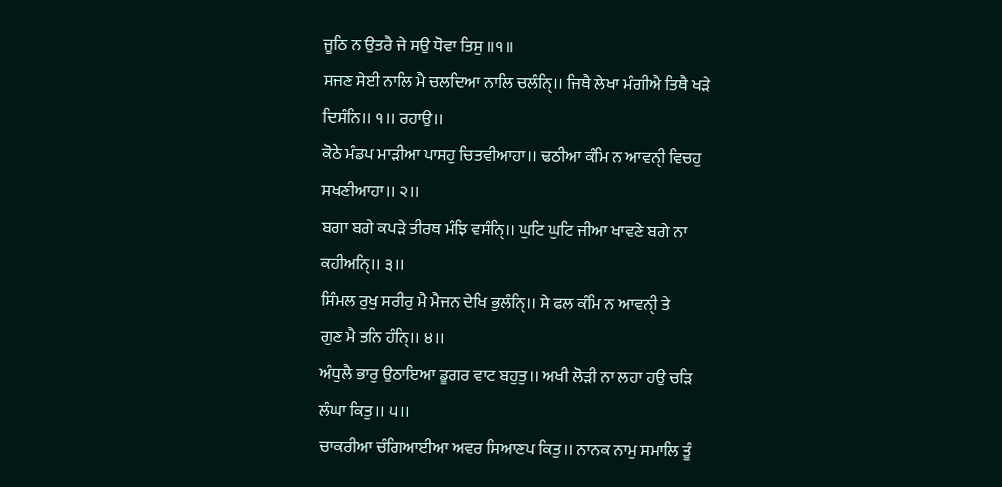ਜੂਠਿ ਨ ਉਤਰੈ ਜੇ ਸਉ ਧੋਵਾ ਤਿਸੁ ॥੧॥
ਸਜਣ ਸੇਈ ਨਾਲਿ ਮੈ ਚਲਦਿਆ ਨਾਲਿ ਚਲੰਨਿੑ।। ਜਿਥੈ ਲੇਖਾ ਮੰਗੀਐ ਤਿਥੈ ਖੜੇ
ਦਿਸੰਨਿ।। ੧।। ਰਹਾਉ।।
ਕੋਠੇ ਮੰਡਪ ਮਾੜੀਆ ਪਾਸਹੁ ਚਿਤਵੀਆਹਾ।। ਢਠੀਆ ਕੰਮਿ ਨ ਆਵਨੀੑ ਵਿਚਹੁ
ਸਖਣੀਆਹਾ।। ੨।।
ਬਗਾ ਬਗੇ ਕਪੜੇ ਤੀਰਥ ਮੰਝਿ ਵਸੰਨਿੑ।। ਘੁਟਿ ਘੁਟਿ ਜੀਆ ਖਾਵਣੇ ਬਗੇ ਨਾ
ਕਹੀਅਨਿੑ।। ੩।।
ਸਿੰਮਲ ਰੁਖੁ ਸਰੀਰੁ ਮੈ ਮੈਜਨ ਦੇਖਿ ਭੁਲੰਨਿੑ।। ਸੇ ਫਲ ਕੰਮਿ ਨ ਆਵਨੀੑ ਤੇ
ਗੁਣ ਮੈ ਤਨਿ ਹੰਨਿੑ।। ੪।।
ਅੰਧੁਲੈ ਭਾਰੁ ਉਠਾਇਆ ਡੂਗਰ ਵਾਟ ਬਹੁਤੁ।। ਅਖੀ ਲੋੜੀ ਨਾ ਲਹਾ ਹਉ ਚੜਿ
ਲੰਘਾ ਕਿਤੁ।। ੫।।
ਚਾਕਰੀਆ ਚੰਗਿਆਈਆ ਅਵਰ ਸਿਆਣਪ ਕਿਤੁ।। ਨਾਨਕ ਨਾਮੁ ਸਮਾਲਿ ਤੂੰ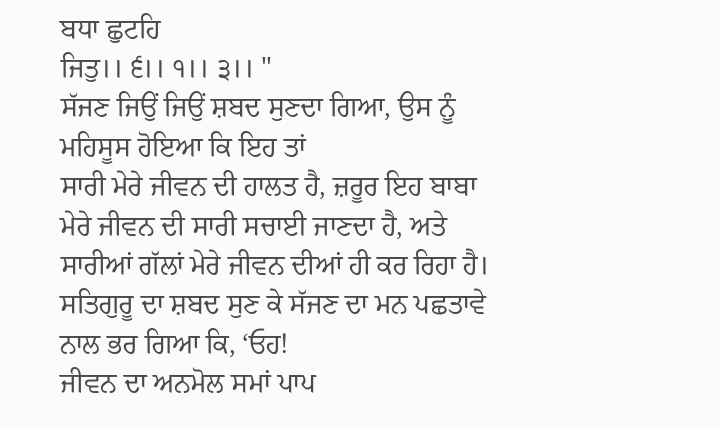ਬਧਾ ਛੁਟਹਿ
ਜਿਤੁ।। ੬।। ੧।। ੩।। "
ਸੱਜਣ ਜਿਉਂ ਜਿਉਂ ਸ਼ਬਦ ਸੁਣਦਾ ਗਿਆ, ਉਸ ਨੂੰ ਮਹਿਸੂਸ ਹੋਇਆ ਕਿ ਇਹ ਤਾਂ
ਸਾਰੀ ਮੇਰੇ ਜੀਵਨ ਦੀ ਹਾਲਤ ਹੈ, ਜ਼ਰੂਰ ਇਹ ਬਾਬਾ ਮੇਰੇ ਜੀਵਨ ਦੀ ਸਾਰੀ ਸਚਾਈ ਜਾਣਦਾ ਹੈ, ਅਤੇ
ਸਾਰੀਆਂ ਗੱਲਾਂ ਮੇਰੇ ਜੀਵਨ ਦੀਆਂ ਹੀ ਕਰ ਰਿਹਾ ਹੈ।
ਸਤਿਗੁਰੂ ਦਾ ਸ਼ਬਦ ਸੁਣ ਕੇ ਸੱਜਣ ਦਾ ਮਨ ਪਛਤਾਵੇ ਨਾਲ ਭਰ ਗਿਆ ਕਿ, ‘ਓਹ!
ਜੀਵਨ ਦਾ ਅਨਮੋਲ ਸਮਾਂ ਪਾਪ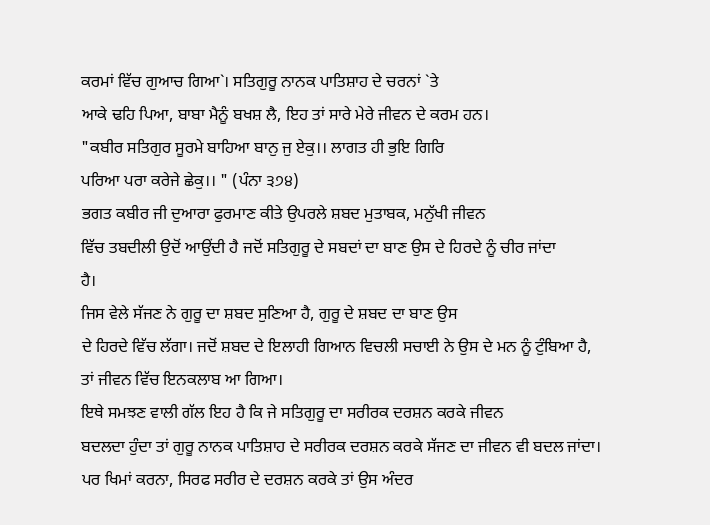ਕਰਮਾਂ ਵਿੱਚ ਗੁਆਚ ਗਿਆ`। ਸਤਿਗੁਰੂ ਨਾਨਕ ਪਾਤਿਸ਼ਾਹ ਦੇ ਚਰਨਾਂ `ਤੇ
ਆਕੇ ਢਹਿ ਪਿਆ, ਬਾਬਾ ਮੈਨੂੰ ਬਖਸ਼ ਲੈ, ਇਹ ਤਾਂ ਸਾਰੇ ਮੇਰੇ ਜੀਵਨ ਦੇ ਕਰਮ ਹਨ।
"ਕਬੀਰ ਸਤਿਗੁਰ ਸੂਰਮੇ ਬਾਹਿਆ ਬਾਨੁ ਜੁ ਏਕੁ।। ਲਾਗਤ ਹੀ ਭੁਇ ਗਿਰਿ
ਪਰਿਆ ਪਰਾ ਕਰੇਜੇ ਛੇਕੁ।। " (ਪੰਨਾ ੩੭੪)
ਭਗਤ ਕਬੀਰ ਜੀ ਦੁਆਰਾ ਫੁਰਮਾਣ ਕੀਤੇ ਉਪਰਲੇ ਸ਼ਬਦ ਮੁਤਾਬਕ, ਮਨੁੱਖੀ ਜੀਵਨ
ਵਿੱਚ ਤਬਦੀਲੀ ਉਦੋਂ ਆਉਂਦੀ ਹੈ ਜਦੋਂ ਸਤਿਗੁਰੂ ਦੇ ਸਬਦਾਂ ਦਾ ਬਾਣ ਉਸ ਦੇ ਹਿਰਦੇ ਨੂੰ ਚੀਰ ਜਾਂਦਾ
ਹੈ।
ਜਿਸ ਵੇਲੇ ਸੱਜਣ ਨੇ ਗੁਰੂ ਦਾ ਸ਼ਬਦ ਸੁਣਿਆ ਹੈ, ਗੁਰੂ ਦੇ ਸ਼ਬਦ ਦਾ ਬਾਣ ਉਸ
ਦੇ ਹਿਰਦੇ ਵਿੱਚ ਲੱਗਾ। ਜਦੋਂ ਸ਼ਬਦ ਦੇ ਇਲਾਹੀ ਗਿਆਨ ਵਿਚਲੀ ਸਚਾਈ ਨੇ ਉਸ ਦੇ ਮਨ ਨੂੰ ਟੁੰਬਿਆ ਹੈ,
ਤਾਂ ਜੀਵਨ ਵਿੱਚ ਇਨਕਲਾਬ ਆ ਗਿਆ।
ਇਥੇ ਸਮਝਣ ਵਾਲੀ ਗੱਲ ਇਹ ਹੈ ਕਿ ਜੇ ਸਤਿਗੁਰੂ ਦਾ ਸਰੀਰਕ ਦਰਸ਼ਨ ਕਰਕੇ ਜੀਵਨ
ਬਦਲਦਾ ਹੁੰਦਾ ਤਾਂ ਗੁਰੂ ਨਾਨਕ ਪਾਤਿਸ਼ਾਹ ਦੇ ਸਰੀਰਕ ਦਰਸ਼ਨ ਕਰਕੇ ਸੱਜਣ ਦਾ ਜੀਵਨ ਵੀ ਬਦਲ ਜਾਂਦਾ।
ਪਰ ਖਿਮਾਂ ਕਰਨਾ, ਸਿਰਫ ਸਰੀਰ ਦੇ ਦਰਸ਼ਨ ਕਰਕੇ ਤਾਂ ਉਸ ਅੰਦਰ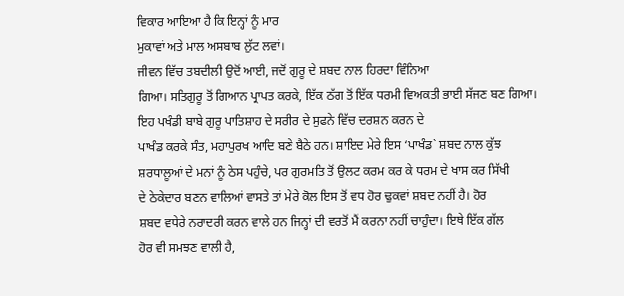ਵਿਕਾਰ ਆਇਆ ਹੈ ਕਿ ਇਨ੍ਹਾਂ ਨੂੰ ਮਾਰ
ਮੁਕਾਵਾਂ ਅਤੇ ਮਾਲ ਅਸਬਾਬ ਲੁੱਟ ਲਵਾਂ।
ਜੀਵਨ ਵਿੱਚ ਤਬਦੀਲੀ ਉਦੋਂ ਆਈ, ਜਦੋਂ ਗੁਰੂ ਦੇ ਸ਼ਬਦ ਨਾਲ ਹਿਰਦਾ ਵਿੰਨਿਆ
ਗਿਆ। ਸਤਿਗੁਰੂ ਤੋਂ ਗਿਆਨ ਪ੍ਰਾਪਤ ਕਰਕੇ, ਇੱਕ ਠੱਗ ਤੋਂ ਇੱਕ ਧਰਮੀ ਵਿਅਕਤੀ ਭਾਈ ਸੱਜਣ ਬਣ ਗਿਆ।
ਇਹ ਪਖੰਡੀ ਬਾਬੇ ਗੁਰੂ ਪਾਤਿਸ਼ਾਹ ਦੇ ਸਰੀਰ ਦੇ ਸੁਫਨੇ ਵਿੱਚ ਦਰਸ਼ਨ ਕਰਨ ਦੇ
ਪਾਖੰਡ ਕਰਕੇ ਸੰਤ, ਮਹਾਪੁਰਖ ਆਦਿ ਬਣੇ ਬੈਠੇ ਹਨ। ਸ਼ਾਇਦ ਮੇਰੇ ਇਸ ‘ਪਾਖੰਡ` ਸ਼ਬਦ ਨਾਲ ਕੁੱਝ
ਸ਼ਰਧਾਲੂਆਂ ਦੇ ਮਨਾਂ ਨੂੰ ਠੇਸ ਪਹੁੰਚੇ, ਪਰ ਗੁਰਮਤਿ ਤੋਂ ਉਲਟ ਕਰਮ ਕਰ ਕੇ ਧਰਮ ਦੇ ਖਾਸ ਕਰ ਸਿੱਖੀ
ਦੇ ਠੇਕੇਦਾਰ ਬਣਨ ਵਾਲਿਆਂ ਵਾਸਤੇ ਤਾਂ ਮੇਰੇ ਕੋਲ ਇਸ ਤੋਂ ਵਧ ਹੋਰ ਢੁਕਵਾਂ ਸ਼ਬਦ ਨਹੀਂ ਹੈ। ਹੋਰ
ਸ਼ਬਦ ਵਧੇਰੇ ਨਰਾਦਰੀ ਕਰਨ ਵਾਲੇ ਹਨ ਜਿਨ੍ਹਾਂ ਦੀ ਵਰਤੋਂ ਮੈਂ ਕਰਨਾ ਨਹੀਂ ਚਾਹੁੰਦਾ। ਇਥੇ ਇੱਕ ਗੱਲ
ਹੋਰ ਵੀ ਸਮਝਣ ਵਾਲੀ ਹੈ,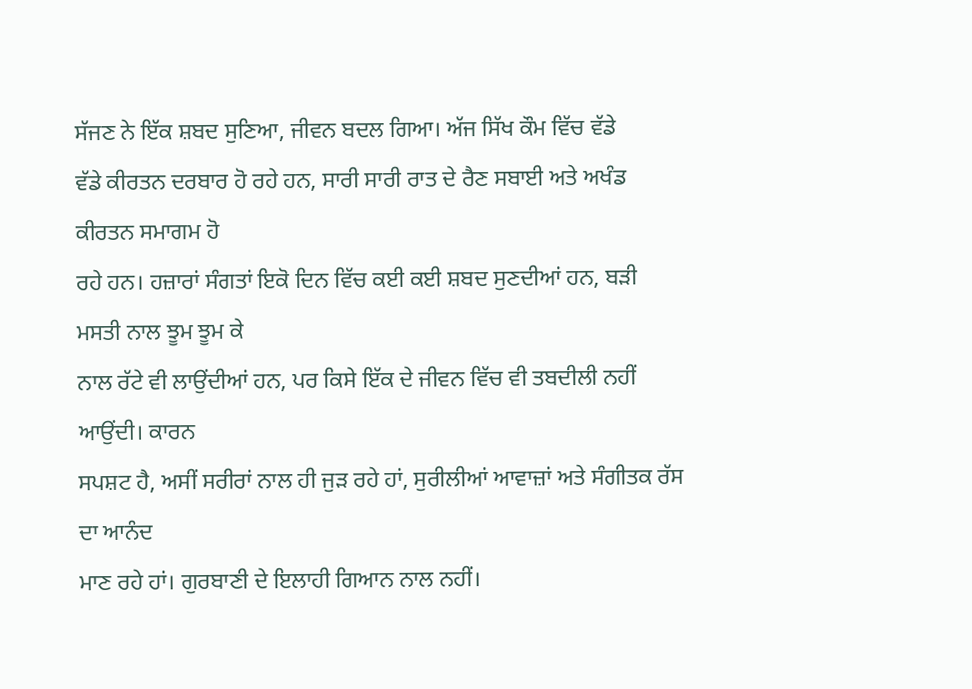ਸੱਜਣ ਨੇ ਇੱਕ ਸ਼ਬਦ ਸੁਣਿਆ, ਜੀਵਨ ਬਦਲ ਗਿਆ। ਅੱਜ ਸਿੱਖ ਕੌਮ ਵਿੱਚ ਵੱਡੇ
ਵੱਡੇ ਕੀਰਤਨ ਦਰਬਾਰ ਹੋ ਰਹੇ ਹਨ, ਸਾਰੀ ਸਾਰੀ ਰਾਤ ਦੇ ਰੈਣ ਸਬਾਈ ਅਤੇ ਅਖੰਡ ਕੀਰਤਨ ਸਮਾਗਮ ਹੋ
ਰਹੇ ਹਨ। ਹਜ਼ਾਰਾਂ ਸੰਗਤਾਂ ਇਕੋ ਦਿਨ ਵਿੱਚ ਕਈ ਕਈ ਸ਼ਬਦ ਸੁਣਦੀਆਂ ਹਨ, ਬੜੀ ਮਸਤੀ ਨਾਲ ਝੂਮ ਝੂਮ ਕੇ
ਨਾਲ ਰੱਟੇ ਵੀ ਲਾਉਂਦੀਆਂ ਹਨ, ਪਰ ਕਿਸੇ ਇੱਕ ਦੇ ਜੀਵਨ ਵਿੱਚ ਵੀ ਤਬਦੀਲੀ ਨਹੀਂ ਆਉਂਦੀ। ਕਾਰਨ
ਸਪਸ਼ਟ ਹੈ, ਅਸੀਂ ਸਰੀਰਾਂ ਨਾਲ ਹੀ ਜੁੜ ਰਹੇ ਹਾਂ, ਸੁਰੀਲੀਆਂ ਆਵਾਜ਼ਾਂ ਅਤੇ ਸੰਗੀਤਕ ਰੱਸ ਦਾ ਆਨੰਦ
ਮਾਣ ਰਹੇ ਹਾਂ। ਗੁਰਬਾਣੀ ਦੇ ਇਲਾਹੀ ਗਿਆਨ ਨਾਲ ਨਹੀਂ।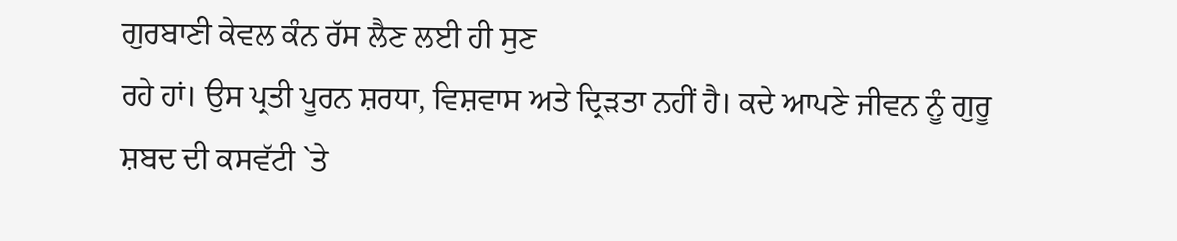ਗੁਰਬਾਣੀ ਕੇਵਲ ਕੰਨ ਰੱਸ ਲੈਣ ਲਈ ਹੀ ਸੁਣ
ਰਹੇ ਹਾਂ। ਉਸ ਪ੍ਰਤੀ ਪੂਰਨ ਸ਼ਰਧਾ, ਵਿਸ਼ਵਾਸ ਅਤੇ ਦ੍ਰਿੜਤਾ ਨਹੀਂ ਹੈ। ਕਦੇ ਆਪਣੇ ਜੀਵਨ ਨੂੰ ਗੁਰੂ
ਸ਼ਬਦ ਦੀ ਕਸਵੱਟੀ `ਤੇ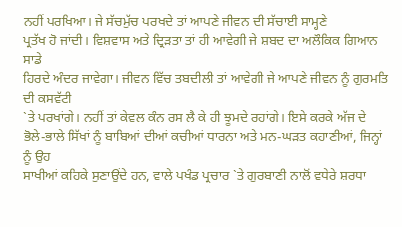ਨਹੀਂ ਪਰਖਿਆ। ਜੇ ਸੱਚਮੁੱਚ ਪਰਖਦੇ ਤਾਂ ਆਪਣੇ ਜੀਵਨ ਦੀ ਸੱਚਾਈ ਸਾਮ੍ਹਣੇ
ਪ੍ਰਤੱਖ ਹੋ ਜਾਂਦੀ। ਵਿਸ਼ਵਾਸ ਅਤੇ ਦ੍ਰਿੜਤਾ ਤਾਂ ਹੀ ਆਵੇਗੀ ਜੇ ਸ਼ਬਦ ਦਾ ਅਲੌਕਿਕ ਗਿਆਨ ਸਾਡੇ
ਹਿਰਦੇ ਅੰਦਰ ਜਾਵੇਗਾ। ਜੀਵਨ ਵਿੱਚ ਤਬਦੀਲੀ ਤਾਂ ਆਵੇਗੀ ਜੇ ਆਪਣੇ ਜੀਵਨ ਨੂੰ ਗੁਰਮਤਿ ਦੀ ਕਸਵੱਟੀ
`ਤੇ ਪਰਖਾਂਗੇ। ਨਹੀਂ ਤਾਂ ਕੇਵਲ ਕੰਨ ਰਸ ਲੈ ਕੇ ਹੀ ਝੂਮਦੇ ਰਹਾਂਗੇ। ਇਸੇ ਕਰਕੇ ਅੱਜ ਦੇ
ਭੋਲੇ-ਭਾਲੇ ਸਿੱਖਾਂ ਨੂੰ ਬਾਬਿਆਂ ਦੀਆਂ ਕਚੀਆਂ ਧਾਰਨਾ ਅਤੇ ਮਨ-ਘੜਤ ਕਹਾਣੀਆਂ, ਜਿਨ੍ਹਾਂ ਨੂੰ ਉਹ
ਸਾਖੀਆਂ ਕਹਿਕੇ ਸੁਣਾਉਂਦੇ ਹਨ, ਵਾਲੇ ਪਖੰਡ ਪ੍ਰਚਾਰ `ਤੇ ਗੁਰਬਾਣੀ ਨਾਲੋਂ ਵਧੇਰੇ ਸ਼ਰਧਾ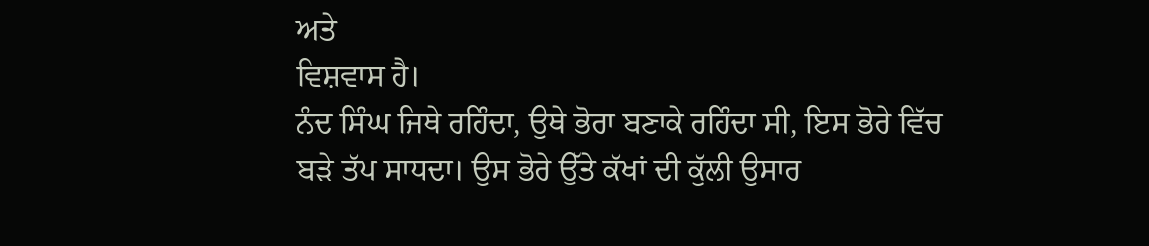ਅਤੇ
ਵਿਸ਼ਵਾਸ ਹੈ।
ਨੰਦ ਸਿੰਘ ਜਿਥੇ ਰਹਿੰਦਾ, ਉਥੇ ਭੋਰਾ ਬਣਾਕੇ ਰਹਿੰਦਾ ਸੀ, ਇਸ ਭੋਰੇ ਵਿੱਚ
ਬੜੇ ਤੱਪ ਸਾਧਦਾ। ਉਸ ਭੋਰੇ ਉੱਤੇ ਕੱਖਾਂ ਦੀ ਕੁੱਲੀ ਉਸਾਰ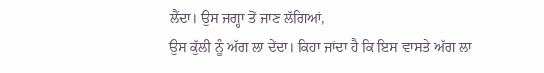ਲੈਂਦਾ। ਉਸ ਜਗ੍ਹਾ ਤੋਂ ਜਾਣ ਲੱਗਿਆਂ,
ਉਸ ਕੁੱਲੀ ਨੂੰ ਅੱਗ ਲਾ ਦੇਂਦਾ। ਕਿਹਾ ਜਾਂਦਾ ਹੈ ਕਿ ਇਸ ਵਾਸਤੇ ਅੱਗ ਲਾ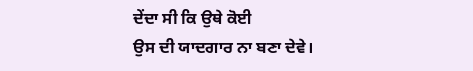ਦੇਂਦਾ ਸੀ ਕਿ ਉਥੇ ਕੋਈ
ਉਸ ਦੀ ਯਾਦਗਾਰ ਨਾ ਬਣਾ ਦੇਵੇ।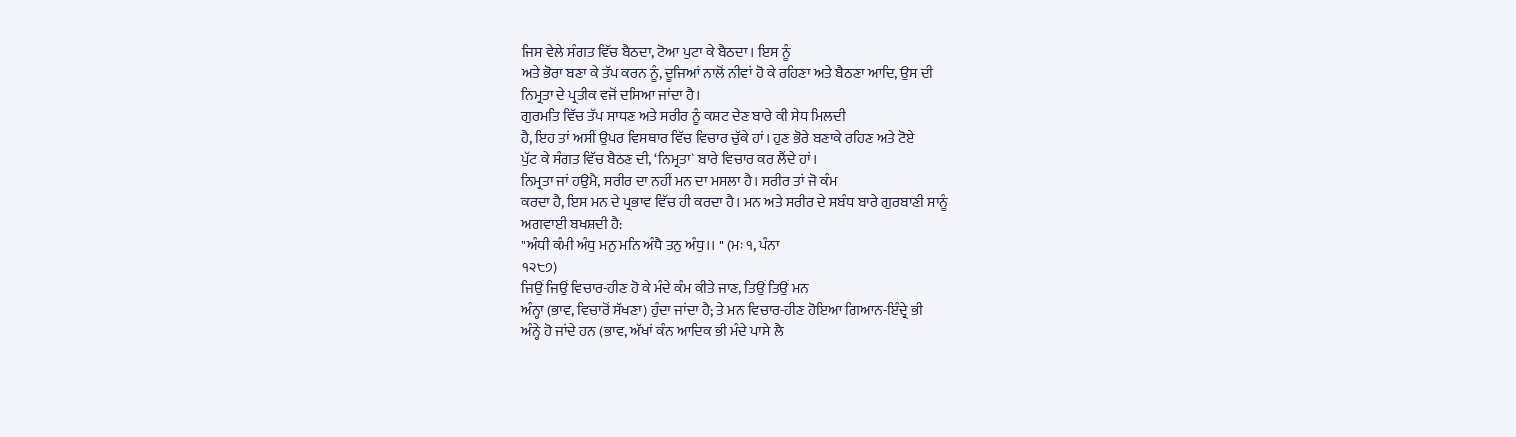ਜਿਸ ਵੇਲੇ ਸੰਗਤ ਵਿੱਚ ਬੈਠਦਾ, ਟੋਆ ਪੁਟਾ ਕੇ ਬੈਠਦਾ। ਇਸ ਨੂੰ
ਅਤੇ ਭੋਰਾ ਬਣਾ ਕੇ ਤੱਪ ਕਰਨ ਨੂੰ, ਦੂਜਿਆਂ ਨਾਲੋਂ ਨੀਵਾਂ ਹੋ ਕੇ ਰਹਿਣਾ ਅਤੇ ਬੈਠਣਾ ਆਦਿ, ਉਸ ਦੀ
ਨਿਮ੍ਰਤਾ ਦੇ ਪ੍ਰਤੀਕ ਵਜੋਂ ਦਸਿਆ ਜਾਂਦਾ ਹੈ।
ਗੁਰਮਤਿ ਵਿੱਚ ਤੱਪ ਸਾਧਣ ਅਤੇ ਸਰੀਰ ਨੂੰ ਕਸ਼ਟ ਦੇਣ ਬਾਰੇ ਕੀ ਸੇਧ ਮਿਲਦੀ
ਹੈ, ਇਹ ਤਾਂ ਅਸੀਂ ਉਪਰ ਵਿਸਥਾਰ ਵਿੱਚ ਵਿਚਾਰ ਚੁੱਕੇ ਹਾਂ। ਹੁਣ ਭੋਰੇ ਬਣਾਕੇ ਰਹਿਣ ਅਤੇ ਟੋਏ
ਪੁੱਟ ਕੇ ਸੰਗਤ ਵਿੱਚ ਬੈਠਣ ਦੀ, ‘ਨਿਮ੍ਰਤਾ` ਬਾਰੇ ਵਿਚਾਰ ਕਰ ਲੈਂਦੇ ਹਾਂ।
ਨਿਮ੍ਰਤਾ ਜਾਂ ਹਉਮੈ, ਸਰੀਰ ਦਾ ਨਹੀਂ ਮਨ ਦਾ ਮਸਲਾ ਹੈ। ਸਰੀਰ ਤਾਂ ਜੋ ਕੰਮ
ਕਰਦਾ ਹੈ, ਇਸ ਮਨ ਦੇ ਪ੍ਰਭਾਵ ਵਿੱਚ ਹੀ ਕਰਦਾ ਹੈ। ਮਨ ਅਤੇ ਸਰੀਰ ਦੇ ਸਬੰਧ ਬਾਰੇ ਗੁਰਬਾਣੀ ਸਾਨੂੰ
ਅਗਵਾਈ ਬਖਸ਼ਦੀ ਹੈ:
"ਅੰਧੀ ਕੰਮੀ ਅੰਧੁ ਮਨੁ ਮਨਿ ਅੰਧੈ ਤਨੁ ਅੰਧੁ।। " (ਮਃ ੧, ਪੰਨਾ
੧੨੮੭)
ਜਿਉਂ ਜਿਉਂ ਵਿਚਾਰ-ਹੀਣ ਹੋ ਕੇ ਮੰਦੇ ਕੰਮ ਕੀਤੇ ਜਾਣ, ਤਿਉਂ ਤਿਉਂ ਮਨ
ਅੰਨ੍ਹਾ (ਭਾਵ, ਵਿਚਾਰੋਂ ਸੱਖਣਾ) ਹੁੰਦਾ ਜਾਂਦਾ ਹੈ; ਤੇ ਮਨ ਵਿਚਾਰ-ਹੀਣ ਹੋਇਆ ਗਿਆਨ-ਇੰਦ੍ਰੇ ਭੀ
ਅੰਨ੍ਹੇ ਹੋ ਜਾਂਦੇ ਹਨ (ਭਾਵ, ਅੱਖਾਂ ਕੰਨ ਆਦਿਕ ਭੀ ਮੰਦੇ ਪਾਸੇ ਲੈ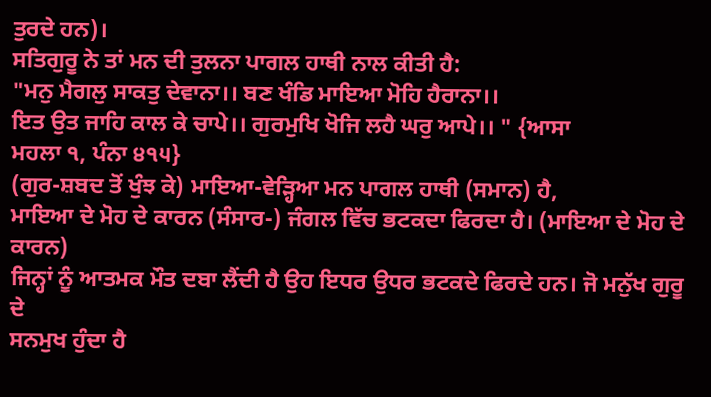ਤੁਰਦੇ ਹਨ)।
ਸਤਿਗੁਰੂ ਨੇ ਤਾਂ ਮਨ ਦੀ ਤੁਲਨਾ ਪਾਗਲ ਹਾਥੀ ਨਾਲ ਕੀਤੀ ਹੈ:
"ਮਨੁ ਮੈਗਲੁ ਸਾਕਤੁ ਦੇਵਾਨਾ।। ਬਣ ਖੰਡਿ ਮਾਇਆ ਮੋਹਿ ਹੈਰਾਨਾ।।
ਇਤ ਉਤ ਜਾਹਿ ਕਾਲ ਕੇ ਚਾਪੇ।। ਗੁਰਮੁਖਿ ਖੋਜਿ ਲਹੈ ਘਰੁ ਆਪੇ।। " {ਆਸਾ
ਮਹਲਾ ੧, ਪੰਨਾ ੪੧੫}
(ਗੁਰ-ਸ਼ਬਦ ਤੋਂ ਖੁੰਝ ਕੇ) ਮਾਇਆ-ਵੇੜ੍ਹਿਆ ਮਨ ਪਾਗਲ ਹਾਥੀ (ਸਮਾਨ) ਹੈ,
ਮਾਇਆ ਦੇ ਮੋਹ ਦੇ ਕਾਰਨ (ਸੰਸਾਰ-) ਜੰਗਲ ਵਿੱਚ ਭਟਕਦਾ ਫਿਰਦਾ ਹੈ। (ਮਾਇਆ ਦੇ ਮੋਹ ਦੇ ਕਾਰਨ)
ਜਿਨ੍ਹਾਂ ਨੂੰ ਆਤਮਕ ਮੌਤ ਦਬਾ ਲੈਂਦੀ ਹੈ ਉਹ ਇਧਰ ਉਧਰ ਭਟਕਦੇ ਫਿਰਦੇ ਹਨ। ਜੋ ਮਨੁੱਖ ਗੁਰੂ ਦੇ
ਸਨਮੁਖ ਹੁੰਦਾ ਹੈ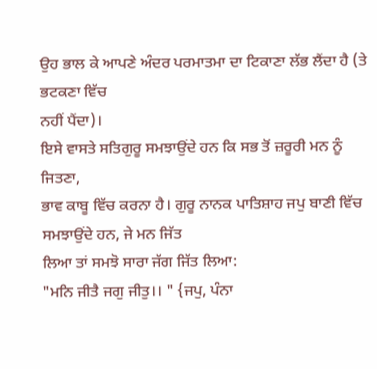ਉਹ ਭਾਲ ਕੇ ਆਪਣੇ ਅੰਦਰ ਪਰਮਾਤਮਾ ਦਾ ਟਿਕਾਣਾ ਲੱਭ ਲੈਂਦਾ ਹੈ (ਤੇ ਭਟਕਣਾ ਵਿੱਚ
ਨਹੀਂ ਪੈਂਦਾ)।
ਇਸੇ ਵਾਸਤੇ ਸਤਿਗੁਰੂ ਸਮਝਾਉਂਦੇ ਹਨ ਕਿ ਸਭ ਤੋਂ ਜ਼ਰੂਰੀ ਮਨ ਨੂੰ ਜਿਤਣਾ,
ਭਾਵ ਕਾਬੂ ਵਿੱਚ ਕਰਨਾ ਹੈ। ਗੁਰੂ ਨਾਨਕ ਪਾਤਿਸ਼ਾਹ ਜਪੁ ਬਾਣੀ ਵਿੱਚ ਸਮਝਾਉਂਦੇ ਹਨ, ਜੇ ਮਨ ਜਿੱਤ
ਲਿਆ ਤਾਂ ਸਮਝੋ ਸਾਰਾ ਜੱਗ ਜਿੱਤ ਲਿਆ:
"ਮਨਿ ਜੀਤੈ ਜਗੁ ਜੀਤੁ।। " {ਜਪੁ, ਪੰਨਾ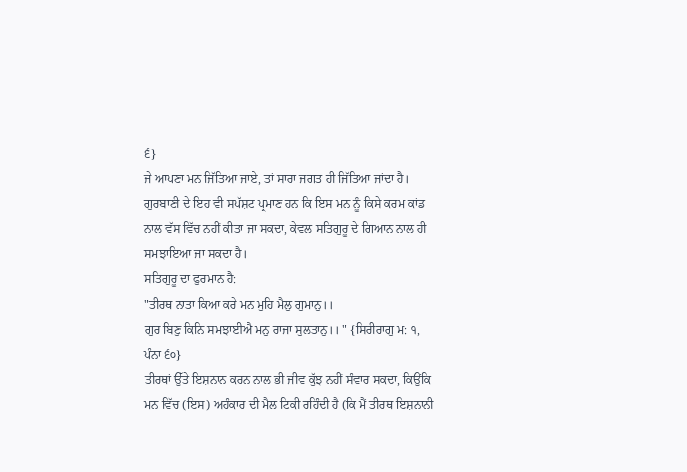੬}
ਜੇ ਆਪਣਾ ਮਨ ਜਿੱਤਿਆ ਜਾਏ, ਤਾਂ ਸਾਰਾ ਜਗਤ ਹੀ ਜਿੱਤਿਆ ਜਾਂਦਾ ਹੈ।
ਗੁਰਬਾਣੀ ਦੇ ਇਹ ਵੀ ਸਪੱਸ਼ਟ ਪ੍ਰਮਾਣ ਹਨ ਕਿ ਇਸ ਮਨ ਨੂੰ ਕਿਸੇ ਕਰਮ ਕਾਂਡ
ਨਾਲ ਵੱਸ ਵਿੱਚ ਨਹੀਂ ਕੀਤਾ ਜਾ ਸਕਦਾ, ਕੇਵਲ ਸਤਿਗੁਰੂ ਦੇ ਗਿਆਨ ਨਾਲ ਹੀ ਸਮਝਾਇਆ ਜਾ ਸਕਦਾ ਹੈ।
ਸਤਿਗੁਰੂ ਦਾ ਫੁਰਮਾਨ ਹੈ:
"ਤੀਰਥ ਨਾਤਾ ਕਿਆ ਕਰੇ ਮਨ ਮੁਹਿ ਮੈਲੁ ਗੁਮਾਨੁ।।
ਗੁਰ ਬਿਣੁ ਕਿਨਿ ਸਮਝਾਈਐ ਮਨੁ ਰਾਜਾ ਸੁਲਤਾਨੁ।। " {ਸਿਰੀਰਾਗੁ ਮ: ੧,
ਪੰਨਾ ੬੦}
ਤੀਰਥਾਂ ਉੱਤੇ ਇਸ਼ਨਾਨ ਕਰਨ ਨਾਲ ਭੀ ਜੀਵ ਕੁੱਝ ਨਹੀਂ ਸੰਵਾਰ ਸਕਦਾ, ਕਿਉਂਕਿ
ਮਨ ਵਿੱਚ (ਇਸ) ਅਹੰਕਾਰ ਦੀ ਮੈਲ ਟਿਕੀ ਰਹਿੰਦੀ ਹੈ (ਕਿ ਮੈਂ ਤੀਰਥ ਇਸ਼ਨਾਨੀ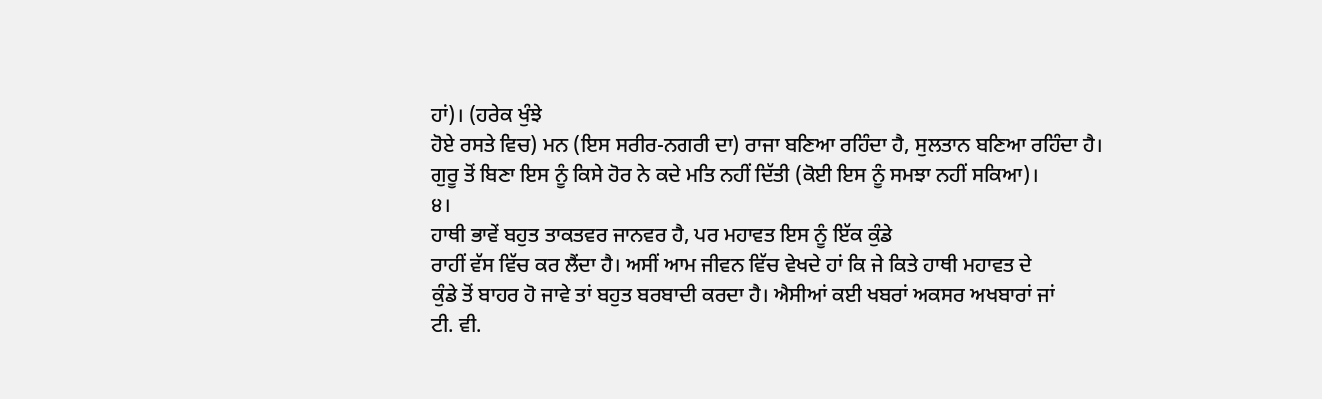ਹਾਂ)। (ਹਰੇਕ ਖੁੰਝੇ
ਹੋਏ ਰਸਤੇ ਵਿਚ) ਮਨ (ਇਸ ਸਰੀਰ-ਨਗਰੀ ਦਾ) ਰਾਜਾ ਬਣਿਆ ਰਹਿੰਦਾ ਹੈ, ਸੁਲਤਾਨ ਬਣਿਆ ਰਹਿੰਦਾ ਹੈ।
ਗੁਰੂ ਤੋਂ ਬਿਣਾ ਇਸ ਨੂੰ ਕਿਸੇ ਹੋਰ ਨੇ ਕਦੇ ਮਤਿ ਨਹੀਂ ਦਿੱਤੀ (ਕੋਈ ਇਸ ਨੂੰ ਸਮਝਾ ਨਹੀਂ ਸਕਿਆ)।
੪।
ਹਾਥੀ ਭਾਵੇਂ ਬਹੁਤ ਤਾਕਤਵਰ ਜਾਨਵਰ ਹੈ, ਪਰ ਮਹਾਵਤ ਇਸ ਨੂੰ ਇੱਕ ਕੁੰਡੇ
ਰਾਹੀਂ ਵੱਸ ਵਿੱਚ ਕਰ ਲੈਂਦਾ ਹੈ। ਅਸੀਂ ਆਮ ਜੀਵਨ ਵਿੱਚ ਵੇਖਦੇ ਹਾਂ ਕਿ ਜੇ ਕਿਤੇ ਹਾਥੀ ਮਹਾਵਤ ਦੇ
ਕੁੰਡੇ ਤੋਂ ਬਾਹਰ ਹੋ ਜਾਵੇ ਤਾਂ ਬਹੁਤ ਬਰਬਾਦੀ ਕਰਦਾ ਹੈ। ਐਸੀਆਂ ਕਈ ਖਬਰਾਂ ਅਕਸਰ ਅਖਬਾਰਾਂ ਜਾਂ
ਟੀ. ਵੀ.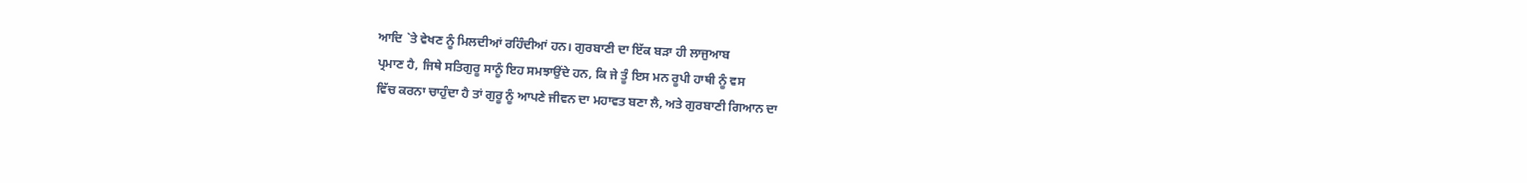ਆਦਿ `ਤੇ ਵੇਖਣ ਨੂੰ ਮਿਲਦੀਆਂ ਰਹਿੰਦੀਆਂ ਹਨ। ਗੁਰਬਾਣੀ ਦਾ ਇੱਕ ਬੜਾ ਹੀ ਲਾਜੁਆਬ
ਪ੍ਰਮਾਣ ਹੈ, ਜਿਥੇ ਸਤਿਗੁਰੂ ਸਾਨੂੰ ਇਹ ਸਮਝਾਉਂਦੇ ਹਨ, ਕਿ ਜੇ ਤੂੰ ਇਸ ਮਨ ਰੂਪੀ ਹਾਥੀ ਨੂੰ ਵਸ
ਵਿੱਚ ਕਰਨਾ ਚਾਹੁੰਦਾ ਹੈ ਤਾਂ ਗੁਰੂ ਨੂੰ ਆਪਣੇ ਜੀਵਨ ਦਾ ਮਹਾਵਤ ਬਣਾ ਲੈ, ਅਤੇ ਗੁਰਬਾਣੀ ਗਿਆਨ ਦਾ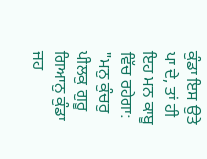ਕੁੰਡਾ ਇਸ ਉਤੇ ਪਾ ਦੇ, ਤਾਂ ਹੀ ਇਹ ਮਨ ਕਾਬੂ ਵਿੱਚ ਰਹੇਗਾ:
"ਮਨੁ ਕੁੰਚਰੁ ਪੀਲਕੁ ਗੁਰੂ ਗਿਆਨੁ ਕੁੰਡਾ ਜਹ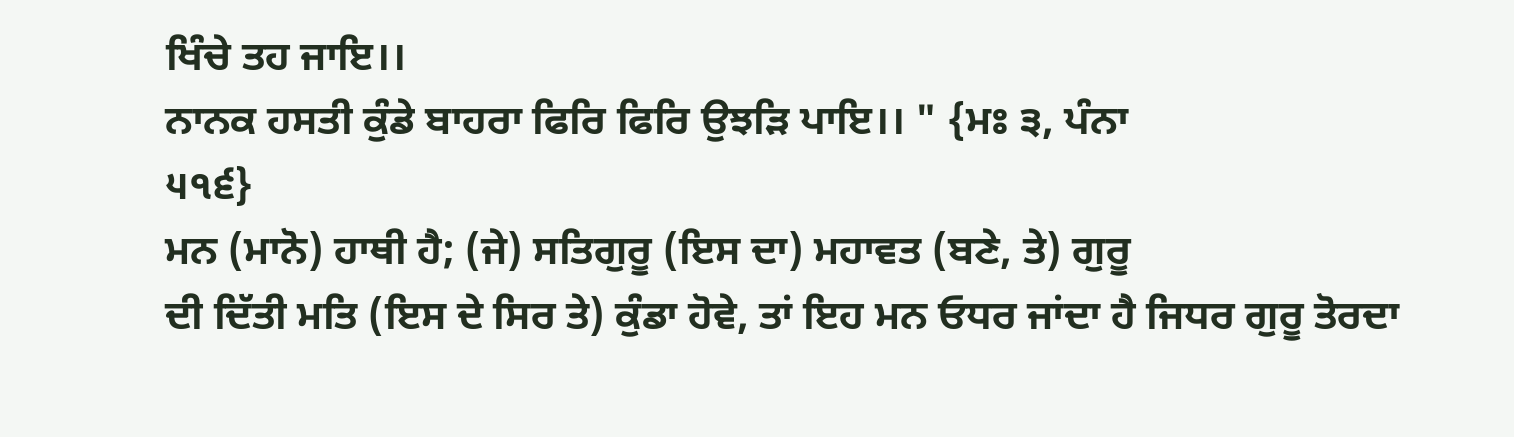ਖਿੰਚੇ ਤਹ ਜਾਇ।।
ਨਾਨਕ ਹਸਤੀ ਕੁੰਡੇ ਬਾਹਰਾ ਫਿਰਿ ਫਿਰਿ ਉਝੜਿ ਪਾਇ।। " {ਮਃ ੩, ਪੰਨਾ
੫੧੬}
ਮਨ (ਮਾਨੋ) ਹਾਥੀ ਹੈ; (ਜੇ) ਸਤਿਗੁਰੂ (ਇਸ ਦਾ) ਮਹਾਵਤ (ਬਣੇ, ਤੇ) ਗੁਰੂ
ਦੀ ਦਿੱਤੀ ਮਤਿ (ਇਸ ਦੇ ਸਿਰ ਤੇ) ਕੁੰਡਾ ਹੋਵੇ, ਤਾਂ ਇਹ ਮਨ ਓਧਰ ਜਾਂਦਾ ਹੈ ਜਿਧਰ ਗੁਰੂ ਤੋਰਦਾ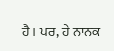ਹੈ। ਪਰ, ਹੇ ਨਾਨਕ